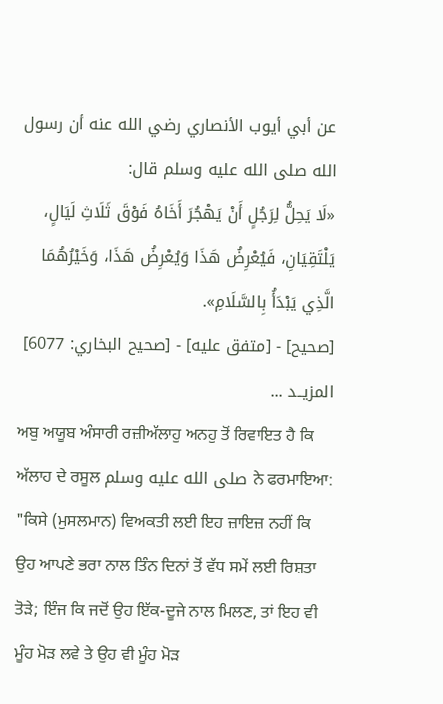عن أبي أيوب الأنصاري رضي الله عنه أن رسول الله صلى الله عليه وسلم قال:
«لَا يَحِلُّ لِرَجُلٍ أَنْ يَهْجُرَ أَخَاهُ فَوْقَ ثَلَاثِ لَيَالٍ، يَلْتَقِيَانِ، فَيُعْرِضُ هَذَا وَيُعْرِضُ هَذَا، وَخَيْرُهُمَا الَّذِي يَبْدَأُ بِالسَّلَامِ».
[صحيح] - [متفق عليه] - [صحيح البخاري: 6077]
المزيــد ...
ਅਬੁ ਅਯੂਬ ਅੰਸਾਰੀ ਰਜ਼ੀਅੱਲਾਹੁ ਅਨਹੁ ਤੋਂ ਰਿਵਾਇਤ ਹੈ ਕਿ ਅੱਲਾਹ ਦੇ ਰਸੂਲ صلى الله عليه وسلم ਨੇ ਫਰਮਾਇਆ:
"ਕਿਸੇ (ਮੁਸਲਮਾਨ) ਵਿਅਕਤੀ ਲਈ ਇਹ ਜ਼ਾਇਜ਼ ਨਹੀਂ ਕਿ ਉਹ ਆਪਣੇ ਭਰਾ ਨਾਲ ਤਿੰਨ ਦਿਨਾਂ ਤੋਂ ਵੱਧ ਸਮੇਂ ਲਈ ਰਿਸ਼ਤਾ ਤੋੜੇ; ਇੰਜ ਕਿ ਜਦੋਂ ਉਹ ਇੱਕ-ਦੂਜੇ ਨਾਲ ਮਿਲਣ, ਤਾਂ ਇਹ ਵੀ ਮੂੰਹ ਮੋੜ ਲਵੇ ਤੇ ਉਹ ਵੀ ਮੂੰਹ ਮੋੜ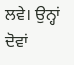ਲਵੇ। ਉਨ੍ਹਾਂ ਦੋਵਾਂ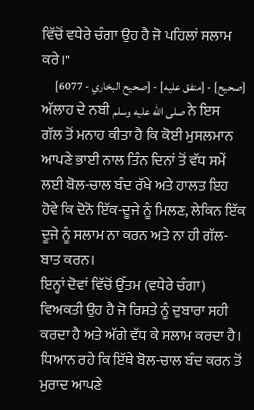ਵਿੱਚੋਂ ਵਧੇਰੇ ਚੰਗਾ ਉਹ ਹੈ ਜੋ ਪਹਿਲਾਂ ਸਲਾਮ ਕਰੇ।"
[صحيح] - [متفق عليه] - [صحيح البخاري - 6077]
ਅੱਲਾਹ ਦੇ ਨਬੀ صلى الله عليه وسلم ਨੇ ਇਸ ਗੱਲ ਤੋਂ ਮਨਾਹ ਕੀਤਾ ਹੈ ਕਿ ਕੋਈ ਮੁਸਲਮਾਨ ਆਪਣੇ ਭਾਈ ਨਾਲ ਤਿੰਨ ਦਿਨਾਂ ਤੋਂ ਵੱਧ ਸਮੇਂ ਲਈ ਬੋਲ-ਚਾਲ ਬੰਦ ਰੱਖੇ ਅਤੇ ਹਾਲਤ ਇਹ ਹੋਵੇ ਕਿ ਦੋਨੋ ਇੱਕ-ਦੂਜੇ ਨੂੰ ਮਿਲਣ, ਲੇਕਿਨ ਇੱਕ ਦੂਜੇ ਨੂੰ ਸਲਾਮ ਨਾ ਕਰਨ ਅਤੇ ਨਾ ਹੀ ਗੱਲ-ਬਾਤ ਕਰਨ।
ਇਨ੍ਹਾਂ ਦੋਵਾਂ ਵਿੱਚੋਂ ਉੱਤਮ (ਵਧੇਰੇ ਚੰਗਾ) ਵਿਅਕਤੀ ਉਹ ਹੈ ਜੋ ਰਿਸ਼ਤੇ ਨੂੰ ਦੁਬਾਰਾ ਸਹੀ ਕਰਦਾ ਹੈ ਅਤੇ ਅੱਗੇ ਵੱਧ ਕੇ ਸਲਾਮ ਕਰਦਾ ਹੈ। ਧਿਆਨ ਰਹੇ ਕਿ ਇੱਥੇ ਬੋਲ-ਚਾਲ ਬੰਦ ਕਰਨ ਤੋਂ ਮੁਰਾਦ ਆਪਣੇ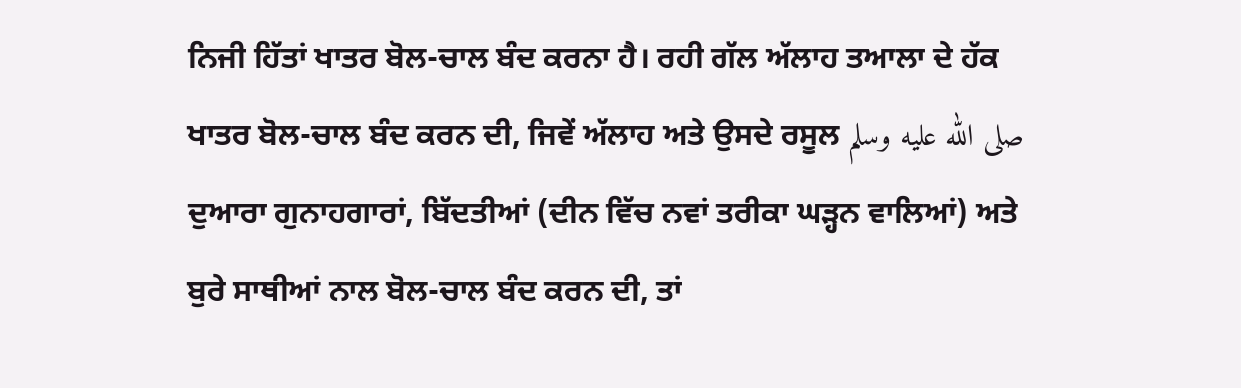ਨਿਜੀ ਹਿੱਤਾਂ ਖਾਤਰ ਬੋਲ-ਚਾਲ ਬੰਦ ਕਰਨਾ ਹੈ। ਰਹੀ ਗੱਲ ਅੱਲਾਹ ਤਆਲਾ ਦੇ ਹੱਕ ਖਾਤਰ ਬੋਲ-ਚਾਲ ਬੰਦ ਕਰਨ ਦੀ, ਜਿਵੇਂ ਅੱਲਾਹ ਅਤੇ ਉਸਦੇ ਰਸੂਲ صلى الله عليه وسلم ਦੁਆਰਾ ਗੁਨਾਹਗਾਰਾਂ, ਬਿੱਦਤੀਆਂ (ਦੀਨ ਵਿੱਚ ਨਵਾਂ ਤਰੀਕਾ ਘੜ੍ਹਨ ਵਾਲਿਆਂ) ਅਤੇ ਬੁਰੇ ਸਾਥੀਆਂ ਨਾਲ ਬੋਲ-ਚਾਲ ਬੰਦ ਕਰਨ ਦੀ, ਤਾਂ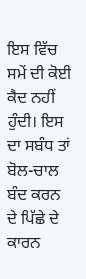ਇਸ ਵਿੱਚ ਸਮੇਂ ਦੀ ਕੋਈ ਕੈਦ ਨਹੀਂ ਹੁੰਦੀ। ਇਸ ਦਾ ਸਬੰਧ ਤਾਂ ਬੋਲ-ਚਾਲ ਬੰਦ ਕਰਨ ਦੇ ਪਿੱਛੇ ਦੇ ਕਾਰਨ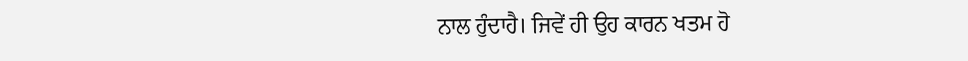ਨਾਲ ਹੁੰਦਾਹੈ। ਜਿਵੇਂ ਹੀ ਉਹ ਕਾਰਨ ਖਤਮ ਹੋ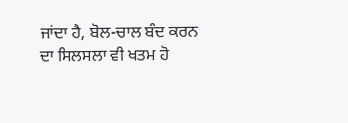ਜਾਂਦਾ ਹੈ, ਬੋਲ-ਚਾਲ ਬੰਦ ਕਰਨ ਦਾ ਸਿਲਸਲਾ ਵੀ ਖਤਮ ਹੋ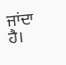ਜਾਂਦਾ ਹੈ।